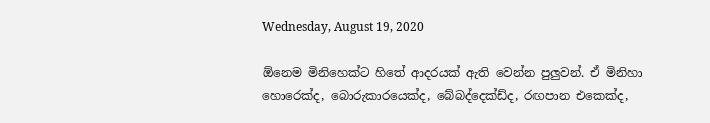Wednesday, August 19, 2020

ඕනෙම මිනිහෙක්ට හිතේ ආදරයක් ඇති වෙන්න පුලුවන්. ඒ මිනිහා හොරෙක්ද, බොරුකාරයෙක්ද, බේබද්දෙක්ඩ්ද, රඟපාන එකෙක්ද,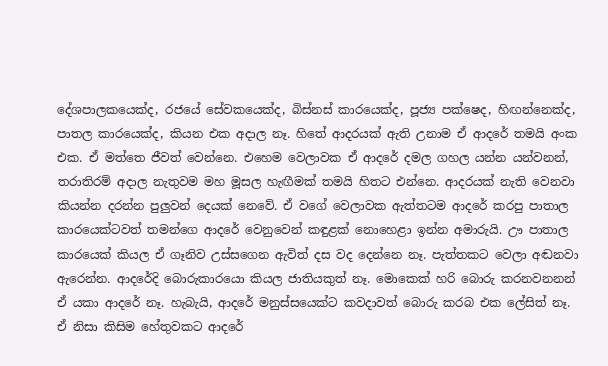දේශපාලකයෙක්ද, රජයේ සේවකයෙක්ද, බිස්නස් කාරයෙක්ද, පූජ්‍ය පක්ෂෙද, හිඟන්නෙක්ද, පාතල කාරයෙක්ද, කියන එක අදාල නෑ. හිතේ ආදරයක් ඇති උනාම ඒ ආදරේ තමයි අංක එක. ඒ මත්තෙ ජීවත් වෙන්නෙ. එහෙම වෙලාවක ඒ ආදරේ දමල ගහල යන්න යන්වනන්, තරාතිරම් අදාල නැතුවම මහ මූසල හැඟීමක් තමයි හිතට එන්නෙ. ආදරයක් නැති වෙනවා කියන්න දරන්න පුලුවන් දෙයක් නෙවේ. ඒ වගේ වෙලාවක ඇත්තටම ආදරේ කරපු පාතාල කාරයෙක්ටවත් තමන්ගෙ ආදරේ වෙනුවෙන් කඳුළක් නොහෙළා ඉන්න අමාරුයි. ඌ පාතාල කාරයෙක් කියල ඒ ගෑනිව උස්සගෙන ඇවිත් දස වද දෙන්නෙ නෑ. පැත්තකට වෙලා අඬනවා ඇරෙන්න. ආදරේදි බොරුකාරයො කියල ජාතියකුත් නෑ. මොකෙක් හරි බොරු කරනවනනන් ඒ යකා ආදරේ නෑ. හැබැයි, ආදරේ මනුස්සයෙක්ට කවදාවත් බොරු කරබ එක ලේසිත් නෑ. ඒ නිසා කිසිම හේතුවකට ආදරේ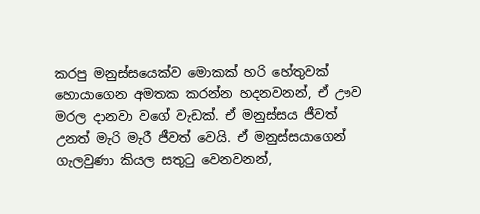කරපු මනුස්සයෙක්ව මොකක් හරි හේතුවක් හොයාගෙන අමතක කරන්න හදනවනන්, ඒ ඌව මරල දානවා වගේ වැඩක්. ඒ මනුස්සය ජීවත් උනත් මැරි මැරී ජීවත් වෙයි. ඒ මනුස්සයාගෙන් ගැලවුණා කියල සතුටු වෙනවනන්,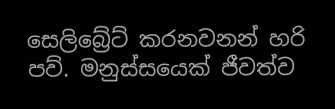සෙලිබ්‍රේට් කරනවනන් හරි පව්. මනුස්සයෙක් ජීවත්ව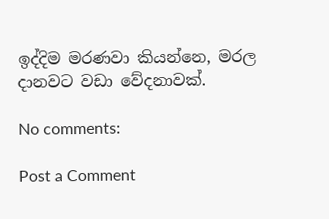ඉද්දිම මරණවා කියන්නෙ, මරල දානවට වඩා වේදනාවක්.

No comments:

Post a Comment